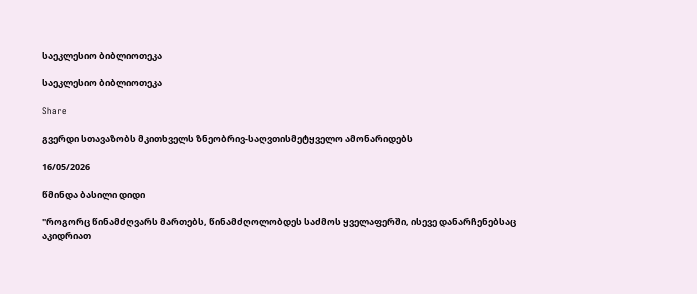საეკლესიო ბიბლიოთეკა

საეკლესიო ბიბლიოთეკა

Share

გვერდი სთავაზობს მკითხველს ზნეობრივ-საღვთისმეტყველო ამონარიდებს

16/05/2026

წმინდა ბასილი დიდი

"როგორც წინამძღვარს მართებს, წინამძღოლობდეს საძმოს ყველაფერში, ისევე დანარჩენებსაც აკიდრიათ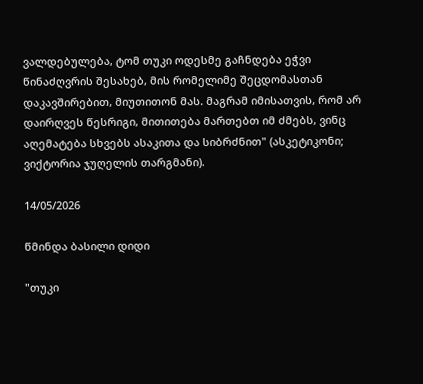ვალდებულება, ტომ თუკი ოდესმე გაჩნდება ეჭვი წინაძღვრის შესახებ, მის რომელიმე შეცდომასთან დაკავშირებით, მიუთითონ მას. მაგრამ იმისათვის, რომ არ დაირღვეს წესრიგი, მითითება მართებთ იმ ძმებს, ვინც აღემატება სხვებს ასაკითა და სიბრძნით" (ასკეტიკონი; ვიქტორია ჯუღელის თარგმანი).

14/05/2026

წმინდა ბასილი დიდი

"თუკი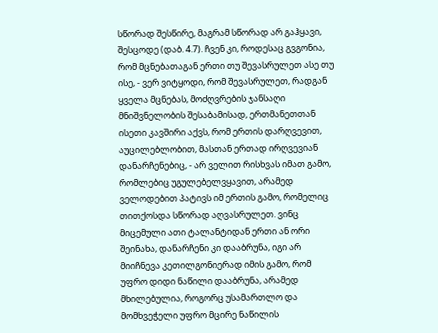სწორად შესწირე, მაგრამ სწორად არ გაჰყავი, შესცოდე (დაბ. 4.7). ჩვენ კი, როდესაც გვგონია, რომ მცნებათაგან ერთი თუ შევასრულეთ ასე თუ ისე, - ვერ ვიტყოდი, რომ შევასრულეთ, რადგან ყველა მცნებას, მოძღვრების ჯანსაღი მნიშვნელობის შესაბამისად, ერთმანეთთან ისეთი კავშირი აქვს, რომ ერთის დარღვევით, აუცილებლობით, მასთან ერთად ირღვევიან დანარჩენებიც, - არ ველით რისხვას იმათ გამო, რომლებიც უგულებელვყავით, არამედ ველოდებით პატივს იმ ერთის გამო, რომელიც თითქოსდა სწორად აღვასრულეთ. ვინც მიცემული ათი ტალანტიდან ერთი ან ორი შეინახა, დანარჩენი კი დააბრუნა, იგი არ მიიჩნევა კეთილგონიერად იმის გამო, რომ უფრო დიდი ნაწილი დააბრუნა, არამედ მხილებულია, როგორც უსამართლო და მომხვეჭელი უფრო მცირე ნაწილის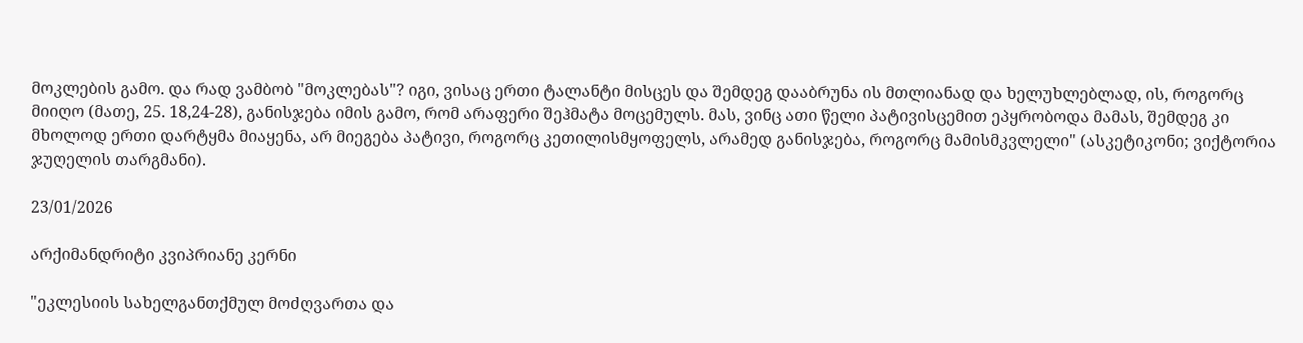მოკლების გამო. და რად ვამბობ "მოკლებას"? იგი, ვისაც ერთი ტალანტი მისცეს და შემდეგ დააბრუნა ის მთლიანად და ხელუხლებლად, ის, როგორც მიიღო (მათე, 25. 18,24-28), განისჯება იმის გამო, რომ არაფერი შეჰმატა მოცემულს. მას, ვინც ათი წელი პატივისცემით ეპყრობოდა მამას, შემდეგ კი მხოლოდ ერთი დარტყმა მიაყენა, არ მიეგება პატივი, როგორც კეთილისმყოფელს, არამედ განისჯება, როგორც მამისმკვლელი" (ასკეტიკონი; ვიქტორია ჯუღელის თარგმანი).

23/01/2026

არქიმანდრიტი კვიპრიანე კერნი

"ეკლესიის სახელგანთქმულ მოძღვართა და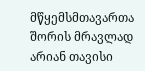მწყემსმთავართა შორის მრავლად არიან თავისი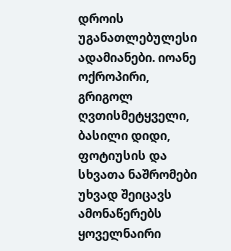დროის უგანათლებულესი ადამიანები. იოანე ოქროპირი, გრიგოლ ღვთისმეტყველი, ბასილი დიდი, ფოტიუსის და სხვათა ნაშრომები უხვად შეიცავს ამონაწერებს ყოველნაირი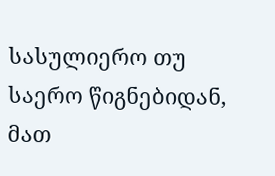სასულიერო თუ საერო წიგნებიდან, მათ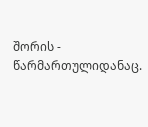შორის - წარმართულიდანაც.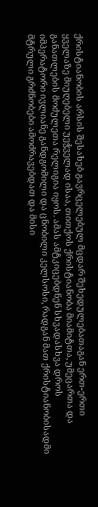ქრისტიანობის არსის შესახებ გავრცელებულ მცდარ შეხედულებათაგან ერთ-ერთი ყველაზე მიუღებელი უეჭველად ისაა, თითქოს ქრისტიანობა მიამიტთა, უმეცართა და განათლების მოძულეთა რელიგია იყოს. ამას ამტკიცებდნენ სხვადასხვა დროს იმპერატორი ივლიანე განდგომილი და ცნობილი კელსოსი, რადგან მათ ქრისტიანობისადმი მტრული გრძნობები ამოძრავებდათ და მისი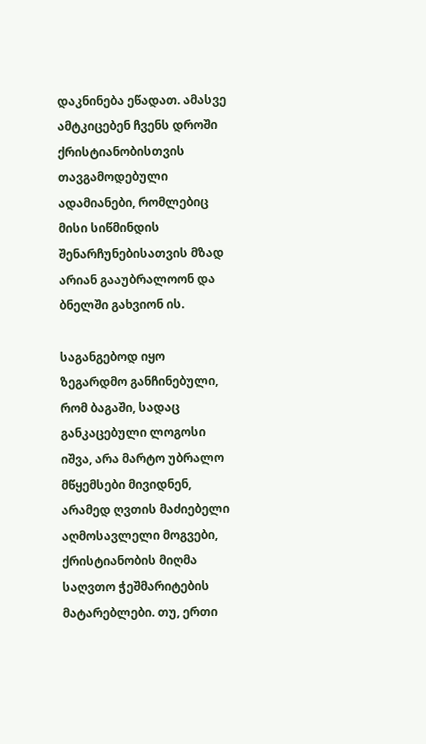დაკნინება ეწადათ. ამასვე ამტკიცებენ ჩვენს დროში ქრისტიანობისთვის თავგამოდებული ადამიანები, რომლებიც მისი სიწმინდის შენარჩუნებისათვის მზად არიან გააუბრალოონ და ბნელში გახვიონ ის.

საგანგებოდ იყო ზეგარდმო განჩინებული, რომ ბაგაში, სადაც განკაცებული ლოგოსი იშვა, არა მარტო უბრალო მწყემსები მივიდნენ, არამედ ღვთის მაძიებელი აღმოსავლელი მოგვები, ქრისტიანობის მიღმა საღვთო ჭეშმარიტების მატარებლები. თუ, ერთი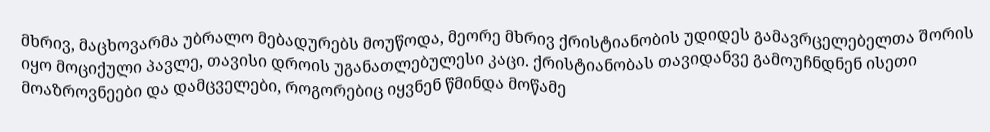მხრივ, მაცხოვარმა უბრალო მებადურებს მოუწოდა, მეორე მხრივ ქრისტიანობის უდიდეს გამავრცელებელთა შორის იყო მოციქული პავლე, თავისი დროის უგანათლებულესი კაცი. ქრისტიანობას თავიდანვე გამოუჩნდნენ ისეთი მოაზროვნეები და დამცველები, როგორებიც იყვნენ წმინდა მოწამე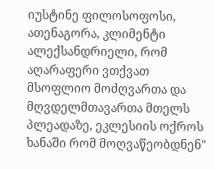იუსტინე ფილოსოფოსი, ათენაგორა, კლიმენტი ალექსანდრიელი, რომ აღარაფერი ვთქვათ მსოფლიო მოძღვართა და მღვდელმთავართა მთელს პლეადაზე, ეკლესიის ოქროს ხანაში რომ მოღვაწეობდნენ"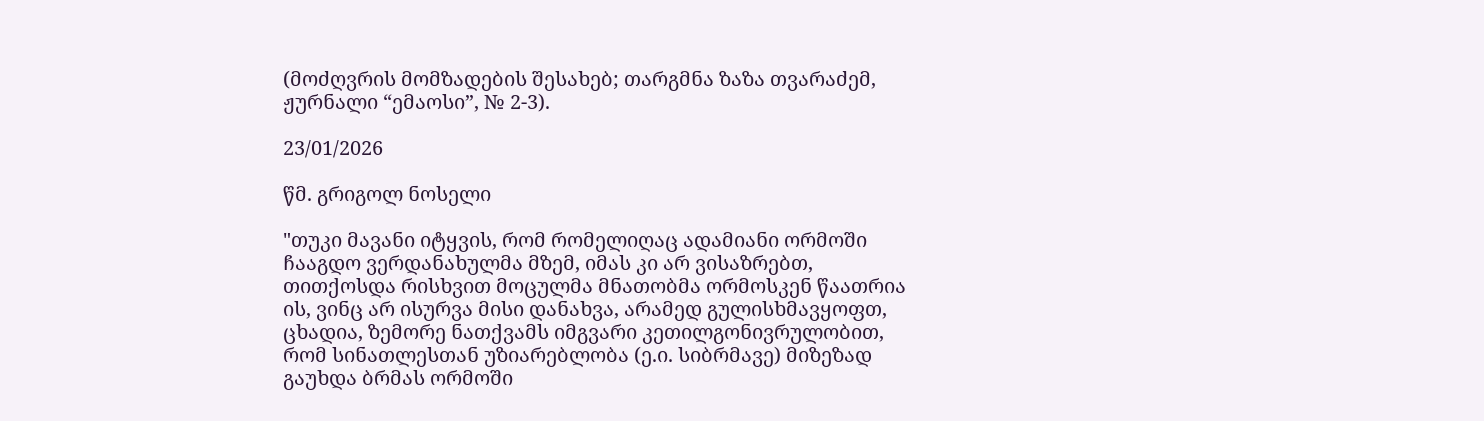(მოძღვრის მომზადების შესახებ; თარგმნა ზაზა თვარაძემ, ჟურნალი “ემაოსი”, № 2-3).

23/01/2026

წმ. გრიგოლ ნოსელი

"თუკი მავანი იტყვის, რომ რომელიღაც ადამიანი ორმოში ჩააგდო ვერდანახულმა მზემ, იმას კი არ ვისაზრებთ, თითქოსდა რისხვით მოცულმა მნათობმა ორმოსკენ წაათრია ის, ვინც არ ისურვა მისი დანახვა, არამედ გულისხმავყოფთ, ცხადია, ზემორე ნათქვამს იმგვარი კეთილგონივრულობით, რომ სინათლესთან უზიარებლობა (ე.ი. სიბრმავე) მიზეზად გაუხდა ბრმას ორმოში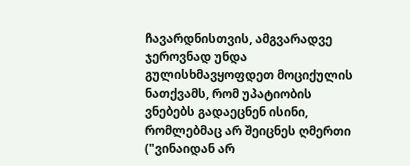ჩავარდნისთვის, ამგვარადვე ჯეროვნად უნდა გულისხმავყოფდეთ მოციქულის ნათქვამს, რომ უპატიობის ვნებებს გადაეცნენ ისინი, რომლებმაც არ შეიცნეს ღმერთი ("ვინაიდან არ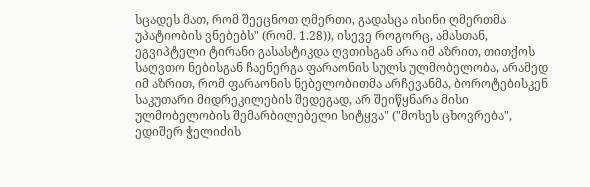სცადეს მათ, რომ შეეცნოთ ღმერთი, გადასცა ისინი ღმერთმა უპატიობის ვნებებს" (რომ. 1.28)), ისევე როგორც, ამასთან, ეგვიპტელი ტირანი გასასტიკდა ღვთისგან არა იმ აზრით, თითქოს საღვთო ნებისგან ჩაენერგა ფარაონის სულს ულმობელობა, არამედ იმ აზრით, რომ ფარაონის ნებელობითმა არჩევანმა, ბოროტებისკენ საკუთარი მიდრეკილების შედეგად, არ შეიწყნარა მისი ულმობელობის შემარბილებელი სიტყვა" ("მოსეს ცხოვრება", ედიშერ ჭელიძის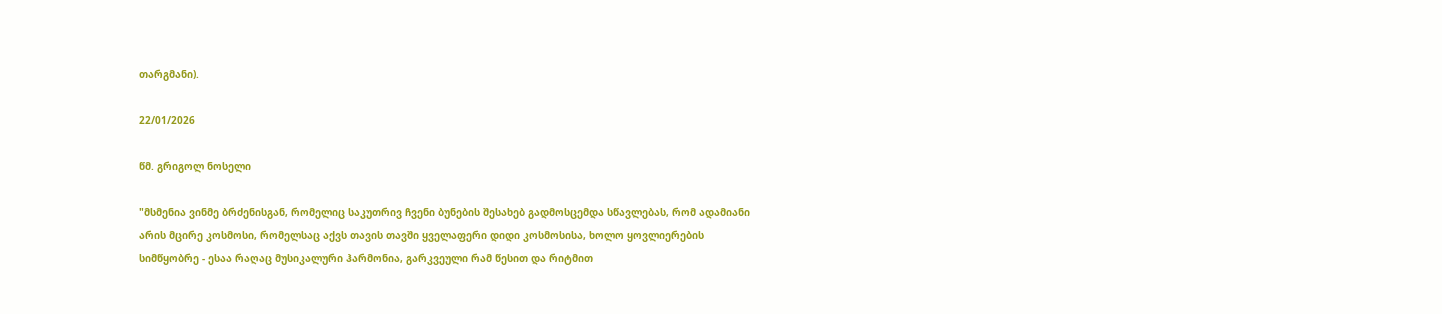თარგმანი).

22/01/2026

წმ. გრიგოლ ნოსელი

"მსმენია ვინმე ბრძენისგან, რომელიც საკუთრივ ჩვენი ბუნების შესახებ გადმოსცემდა სწავლებას, რომ ადამიანი არის მცირე კოსმოსი, რომელსაც აქვს თავის თავში ყველაფერი დიდი კოსმოსისა, ხოლო ყოვლიერების სიმწყობრე - ესაა რაღაც მუსიკალური ჰარმონია, გარკვეული რამ წესით და რიტმით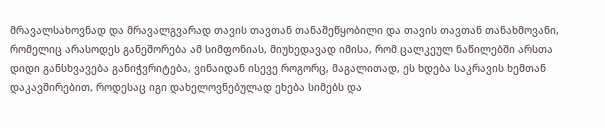მრავალსახოვნად და მრავალგვარად თავის თავთან თანაშეწყობილი და თავის თავთან თანახმოვანი, რომელიც არასოდეს განეშორება ამ სიმფონიას, მიუხედავად იმისა, რომ ცალკეულ ნაწილებში არსთა დიდი განსხვავება განიჭვრიტება, ვინაიდან ისევე როგორც, მაგალითად, ეს ხდება საკრავის ხემთან დაკავშირებით, როდესაც იგი დახელოვნებულად ეხება სიმებს და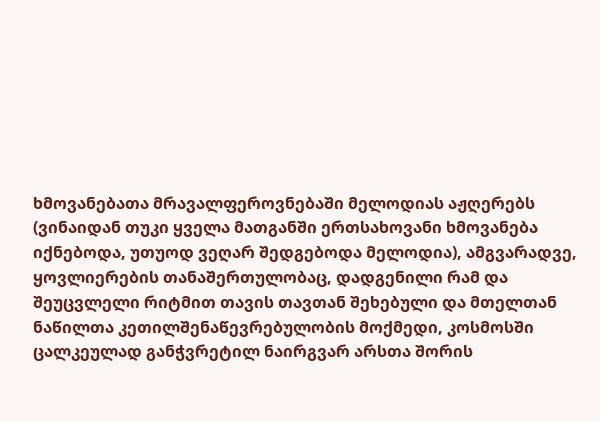ხმოვანებათა მრავალფეროვნებაში მელოდიას აჟღერებს (ვინაიდან თუკი ყველა მათგანში ერთსახოვანი ხმოვანება იქნებოდა, უთუოდ ვეღარ შედგებოდა მელოდია), ამგვარადვე, ყოვლიერების თანაშერთულობაც, დადგენილი რამ და შეუცვლელი რიტმით თავის თავთან შეხებული და მთელთან ნაწილთა კეთილშენაწევრებულობის მოქმედი, კოსმოსში ცალკეულად განჭვრეტილ ნაირგვარ არსთა შორის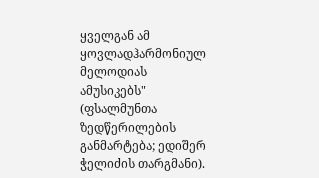ყველგან ამ ყოვლადჰარმონიულ მელოდიას ამუსიკებს" (ფსალმუნთა ზედწერილების განმარტება; ედიშერ ჭელიძის თარგმანი).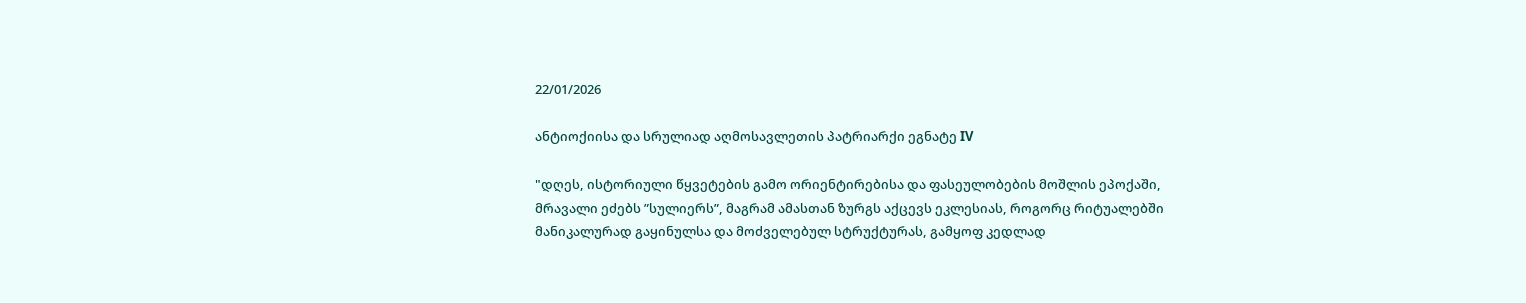22/01/2026

ანტიოქიისა და სრულიად აღმოსავლეთის პატრიარქი ეგნატე IV

"დღეს, ისტორიული წყვეტების გამო ორიენტირებისა და ფასეულობების მოშლის ეპოქაში, მრავალი ეძებს ”სულიერს”, მაგრამ ამასთან ზურგს აქცევს ეკლესიას, როგორც რიტუალებში მანიკალურად გაყინულსა და მოძველებულ სტრუქტურას, გამყოფ კედლად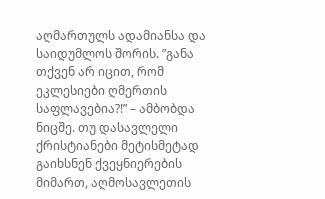აღმართულს ადამიანსა და საიდუმლოს შორის. ”განა თქვენ არ იცით, რომ ეკლესიები ღმერთის საფლავებია?!” – ამბობდა ნიცშე. თუ დასავლელი ქრისტიანები მეტისმეტად გაიხსნენ ქვეყნიერების მიმართ, აღმოსავლეთის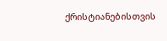ქრისტიანებისთვის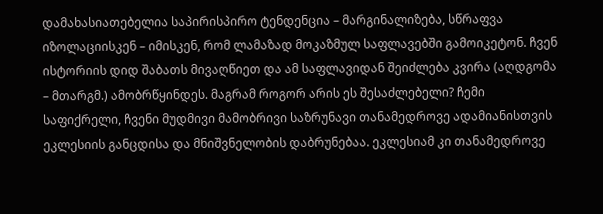დამახასიათებელია საპირისპირო ტენდენცია – მარგინალიზება, სწრაფვა იზოლაციისკენ – იმისკენ, რომ ლამაზად მოკაზმულ საფლავებში გამოიკეტონ. ჩვენ ისტორიის დიდ შაბათს მივაღწიეთ და ამ საფლავიდან შეიძლება კვირა (აღდგომა – მთარგმ.) ამობრწყინდეს. მაგრამ როგორ არის ეს შესაძლებელი? ჩემი საფიქრელი, ჩვენი მუდმივი მამობრივი საზრუნავი თანამედროვე ადამიანისთვის ეკლესიის განცდისა და მნიშვნელობის დაბრუნებაა. ეკლესიამ კი თანამედროვე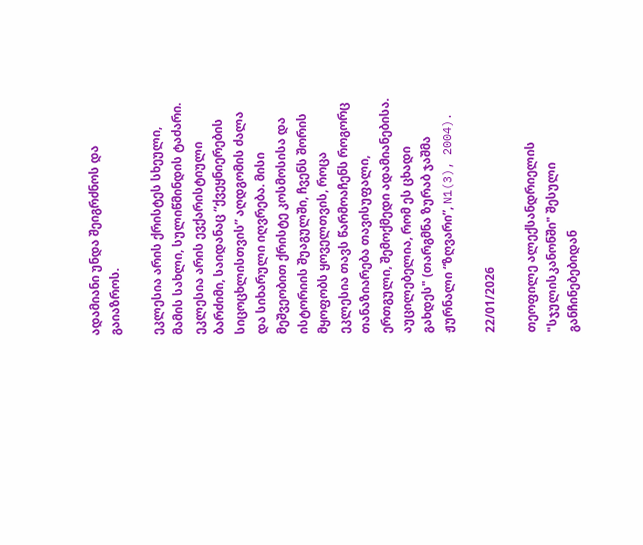ადამიანი უნდა შეიგრძნოს და გაიაზროს.

ეკლესია არის ქრისტეს სხეული, მამის სახლი, სულიწმინდის ტაძარი. ეკლესია არის ევქარისტიული ბარძიმი, საიდანაც “ქვეყნიერების სიცოცხლისთვის” აღდგომის ძალა და სიხარული იღვრება. მისი მეშვეობით ქრისტე კოსმოსისა და ისტორიის შუაგულში, ჩვენს შორის მყოფობს ყოველთვის, როცა ეკლესია თავს წარმოაჩენს როგორც თანაზიარება თავისუფალი, ერთგული, შემოქმედი ადამიანებისა. აუცილებელია, რომ ეს ცხადი გახდეს" (თარგმნა ზურაბ ჯაშმა
ჟურნალი “ზღვარი”, N1(3), 2004).

22/01/2026

თეოფილე ალექსანდრიელის "სჯულისკანონში" შესული განჩინებებიდან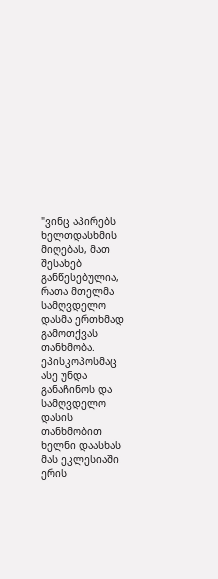"ვინც აპირებს ხელთდასხმის მიღებას, მათ შესახებ განწესებულია, რათა მთელმა სამღვდელო დასმა ერთხმად გამოთქვას თანხმობა. ეპისკოპოსმაც ასე უნდა განაჩინოს და სამღვდელო დასის თანხმობით ხელნი დაასხას მას ეკლესიაში ერის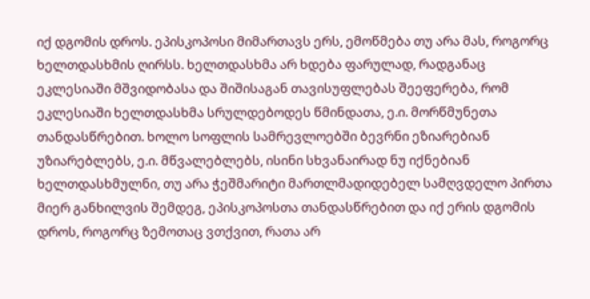იქ დგომის დროს. ეპისკოპოსი მიმართავს ერს, ემოწმება თუ არა მას, როგორც ხელთდასხმის ღირსს. ხელთდასხმა არ ხდება ფარულად, რადგანაც ეკლესიაში მშვიდობასა და შიშისაგან თავისუფლებას შეეფერება, რომ ეკლესიაში ხელთდასხმა სრულდებოდეს წმინდათა, ე.ი. მორწმუნეთა თანდასწრებით. ხოლო სოფლის სამრევლოებში ბევრნი ეზიარებიან უზიარებლებს, ე.ი. მწვალებლებს, ისინი სხვანაირად ნუ იქნებიან ხელთდასხმულნი, თუ არა ჭეშმარიტი მართლმადიდებელ სამღვდელო პირთა მიერ განხილვის შემდეგ, ეპისკოპოსთა თანდასწრებით და იქ ერის დგომის დროს, როგორც ზემოთაც ვთქვით, რათა არ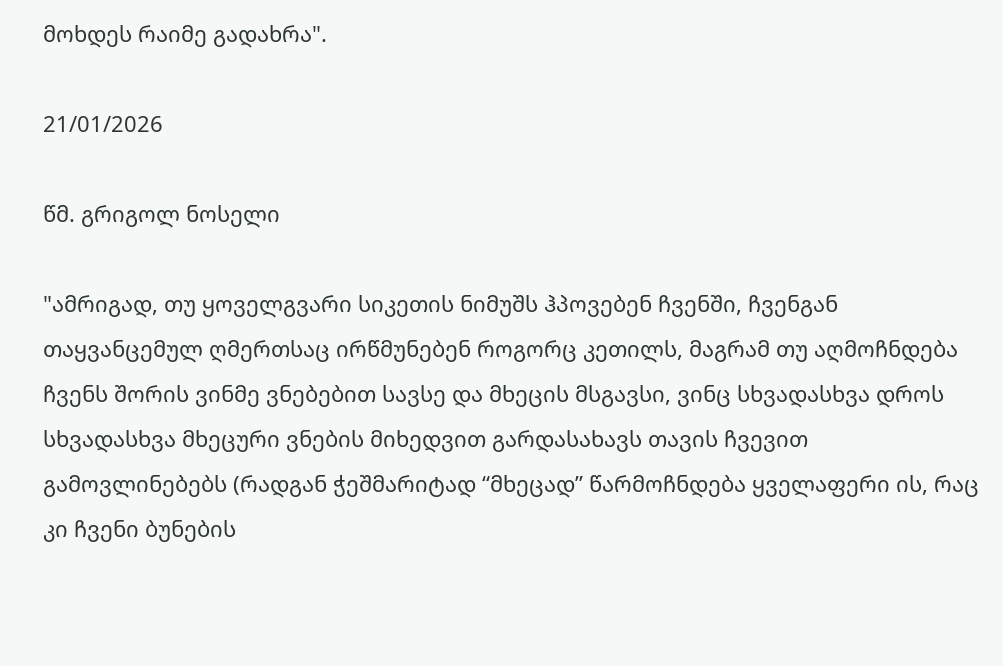მოხდეს რაიმე გადახრა".

21/01/2026

წმ. გრიგოლ ნოსელი

"ამრიგად, თუ ყოველგვარი სიკეთის ნიმუშს ჰპოვებენ ჩვენში, ჩვენგან თაყვანცემულ ღმერთსაც ირწმუნებენ როგორც კეთილს, მაგრამ თუ აღმოჩნდება ჩვენს შორის ვინმე ვნებებით სავსე და მხეცის მსგავსი, ვინც სხვადასხვა დროს სხვადასხვა მხეცური ვნების მიხედვით გარდასახავს თავის ჩვევით გამოვლინებებს (რადგან ჭეშმარიტად “მხეცად” წარმოჩნდება ყველაფერი ის, რაც კი ჩვენი ბუნების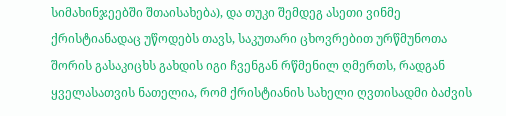სიმახინჯეებში შთაისახება), და თუკი შემდეგ ასეთი ვინმე ქრისტიანადაც უწოდებს თავს, საკუთარი ცხოვრებით ურწმუნოთა შორის გასაკიცხს გახდის იგი ჩვენგან რწმენილ ღმერთს, რადგან ყველასათვის ნათელია, რომ ქრისტიანის სახელი ღვთისადმი ბაძვის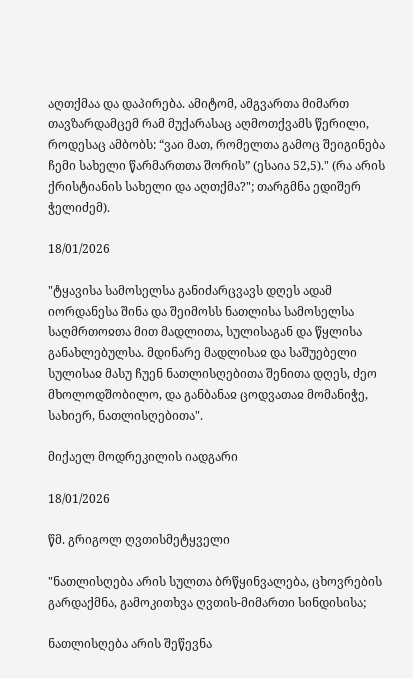აღთქმაა და დაპირება. ამიტომ, ამგვართა მიმართ თავზარდამცემ რამ მუქარასაც აღმოთქვამს წერილი, როდესაც ამბობს: “ვაი მათ, რომელთა გამოც შეიგინება ჩემი სახელი წარმართთა შორის” (ესაია 52,5)." (რა არის ქრისტიანის სახელი და აღთქმა?"; თარგმნა ედიშერ ჭელიძემ).

18/01/2026

"ტყავისა სამოსელსა განიძარცვავს დღეს ადამ იორდანესა შინა და შეიმოსს ნათლისა სამოსელსა საღმრთოჲთა მით მადლითა, სულისაგან და წყლისა განახლებულსა. მდინარე მადლისაჲ და საშუებელი სულისაჲ მასუ ჩუენ ნათლისღებითა შენითა დღეს, ძეო მხოლოდშობილო, და განბანაჲ ცოდვათაჲ მომანიჭე, სახიერ, ნათლისღებითა".

მიქაელ მოდრეკილის იადგარი

18/01/2026

წმ. გრიგოლ ღვთისმეტყველი

"ნათლისღება არის სულთა ბრწყინვალება, ცხოვრების გარდაქმნა, გამოკითხვა ღვთის-მიმართი სინდისისა;

ნათლისღება არის შეწევნა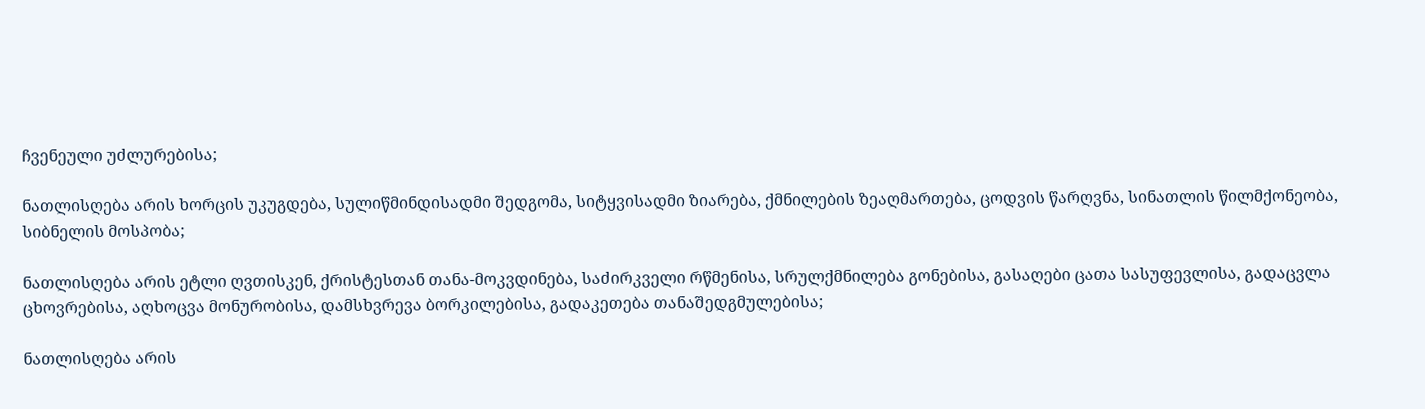ჩვენეული უძლურებისა;

ნათლისღება არის ხორცის უკუგდება, სულიწმინდისადმი შედგომა, სიტყვისადმი ზიარება, ქმნილების ზეაღმართება, ცოდვის წარღვნა, სინათლის წილმქონეობა, სიბნელის მოსპობა;

ნათლისღება არის ეტლი ღვთისკენ, ქრისტესთან თანა-მოკვდინება, საძირკველი რწმენისა, სრულქმნილება გონებისა, გასაღები ცათა სასუფევლისა, გადაცვლა ცხოვრებისა, აღხოცვა მონურობისა, დამსხვრევა ბორკილებისა, გადაკეთება თანაშედგმულებისა;

ნათლისღება არის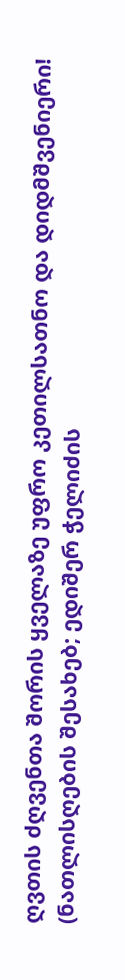ღვთის ძღვენთა შორის ყველაზე უფრო კეთილსათნო და დიდმშვენიერი! (ნათლისღების შესახებ; ედიშერ ჭელიძის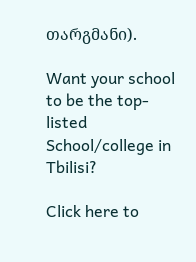თარგმანი).

Want your school to be the top-listed School/college in Tbilisi?

Click here to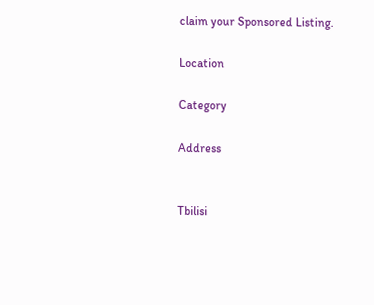claim your Sponsored Listing.

Location

Category

Address


Tbilisi